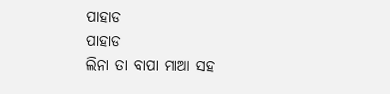ପାହାଡ
ପାହାଡ
ଲିନା ତା ବାପା ମାଆ ସହ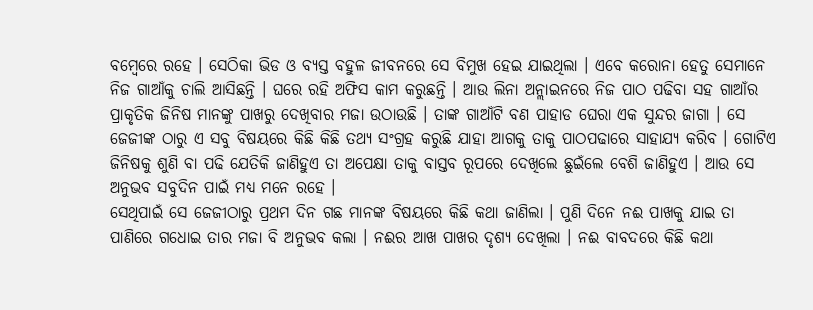ବମ୍ବେରେ ରହେ । ସେଠିକା ଭିଡ ଓ ବ୍ୟସ୍ତ ବହୁଳ ଜୀବନରେ ସେ ବିମୁଖ ହେଇ ଯାଇଥିଲା । ଏବେ କରୋନା ହେତୁ ସେମାନେ ନିଜ ଗାଆଁକୁ ଚାଲି ଆସିଛନ୍ତି । ଘରେ ରହି ଅଫିସ କାମ କରୁଛନ୍ତି । ଆଉ ଲିନା ଅନ୍ଲାଇନରେ ନିଜ ପାଠ ପଢିବା ସହ ଗାଆଁର ପ୍ରାକୃତିକ ଜିନିଷ ମାନଙ୍କୁ ପାଖରୁ ଦେଖିବାର ମଜା ଉଠାଉଛି । ତାଙ୍କ ଗାଆଁଟି ବଣ ପାହାଡ ଘେରା ଏକ ସୁନ୍ଦର ଜାଗା । ସେ ଜେଜୀଙ୍କ ଠାରୁ ଏ ସବୁ ବିଷୟରେ କିଛି କିଛି ତଥ୍ୟ ସଂଗ୍ରହ କରୁଛି ଯାହା ଆଗକୁ ତାକୁ ପାଠପଢାରେ ସାହାଯ୍ୟ କରିବ । ଗୋଟିଏ ଜିନିଷକୁ ଶୁଣି ବା ପଢି ଯେତିକି ଜାଣିହୁଏ ତା ଅପେକ୍ଷା ତାକୁ ବାସ୍ତବ ରୂପରେ ଦେଖିଲେ ଛୁଇଁଲେ ବେଶି ଜାଣିହୁଏ । ଆଉ ସେ ଅନୁଭବ ସବୁଦିନ ପାଇଁ ମଧ୍ୟ ମନେ ରହେ ।
ସେଥିପାଇଁ ସେ ଜେଜୀଠାରୁ ପ୍ରଥମ ଦିନ ଗଛ ମାନଙ୍କ ବିଷୟରେ କିଛି କଥା ଜାଣିଲା । ପୁଣି ଦିନେ ନଈ ପାଖକୁ ଯାଇ ତା ପାଣିରେ ଗଧୋଇ ତାର ମଜା ବି ଅନୁଭବ କଲା । ନଈର ଆଖ ପାଖର ଦୃଶ୍ୟ ଦେଖିଲା । ନଈ ବାବଦରେ କିଛି କଥା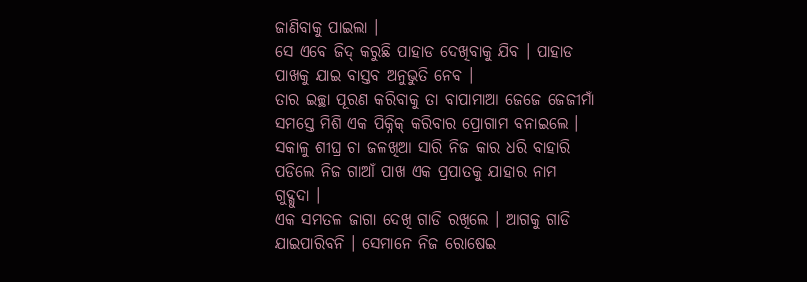ଜାଣିବାକୁ ପାଇଲା ।
ସେ ଏବେ ଜିଦ୍ କରୁଛି ପାହାଡ ଦେଖିବାକୁ ଯିବ । ପାହାଡ ପାଖକୁ ଯାଇ ବାସ୍ତବ ଅନୁଭୁତି ନେବ ।
ତାର ଇଚ୍ଛା ପୂରଣ କରିବାକୁ ତା ବାପାମାଆ ଜେଜେ ଜେଜୀମାଁ ସମସ୍ତେ ମିଶି ଏକ ପିକ୍ନିକ୍ କରିବାର ପ୍ରୋଗାମ ବନାଇଲେ । ସକାଳୁ ଶୀଘ୍ର ଚା ଜଳଖିଆ ସାରି ନିଜ କାର ଧରି ବାହାରି ପଡିଲେ ନିଜ ଗାଆଁ ପାଖ ଏକ ପ୍ରପାତକୁ ଯାହାର ନାମ ଗୁଦ୍ଗୁଦା ।
ଏକ ସମତଳ ଜାଗା ଦେଖି ଗାଡି ରଖିଲେ । ଆଗକୁ ଗାଡି ଯାଇପାରିବନି । ସେମାନେ ନିଜ ରୋଷେଇ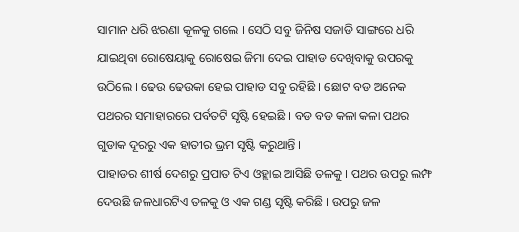ସାମାନ ଧରି ଝରଣା କୂଳକୁ ଗଲେ । ସେଠି ସବୁ ଜିନିଷ ସଜାଡି ସାଙ୍ଗରେ ଧରି ଯାଇଥିବା ରୋଷେୟାକୁ ରୋଷେଇ ଜିମା ଦେଇ ପାହାଡ ଦେଖିବାକୁ ଉପରକୁ ଉଠିଲେ । ଢେଉ ଢେଉକା ହେଇ ପାହାଡ ସବୁ ରହିଛି । ଛୋଟ ବଡ ଅନେକ ପଥରର ସମାହାରରେ ପର୍ବତଟି ସୃଷ୍ଟି ହେଇଛି । ବଡ ବଡ କଳା କଳା ପଥର ଗୁଡାକ ଦୂରରୁ ଏକ ହାତୀର ଭ୍ରମ ସୃଷ୍ଟି କରୁଥାନ୍ତି ।
ପାହାଡର ଶୀର୍ଷ ଦେଶରୁ ପ୍ରପାତ ଟିଏ ଓହ୍ଲାଇ ଆସିଛି ତଳକୁ । ପଥର ଉପରୁ ଲମ୍ଫ ଦେଉଛି ଜଳଧାରଟିଏ ତଳକୁ ଓ ଏକ ଗଣ୍ଡ ସୃଷ୍ଟି କରିଛି । ଉପରୁ ଜଳ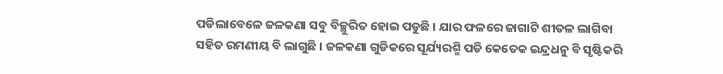ପଡିଲାବେଳେ ଜଳକଣା ସବୁ ବିଚ୍ଛୁରିତ ହୋଇ ପଡୁଛି । ଯାର ଫଳରେ ଜାଗାଟି ଶୀତଳ ଲାଗିବା ସହିତ ରମଣୀୟ ବି ଲାଗୁଛି । ଜଳକଣା ଗୁଡିକରେ ସୂର୍ଯ୍ୟରଶ୍ମି ପଡି କେତେକ ଇନ୍ଦ୍ରଧନୁ ବି ସୃଷ୍ଟିକରି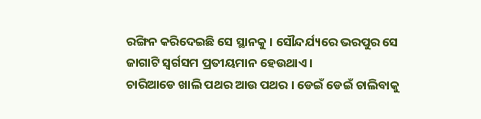ରଙ୍ଗିନ କରିଦେଇଛି ସେ ସ୍ଥାନକୁ । ସୌନ୍ଦର୍ଯ୍ୟରେ ଭରପୁର ସେ ଜାଗାଟି ସ୍ୱର୍ଗସମ ପ୍ରତୀୟମାନ ହେଉଥାଏ ।
ଚାରିଆଡେ ଖାଲି ପଥର ଆଉ ପଥର । ଡେଇଁ ଡେଇଁ ଚାଲିବାକୁ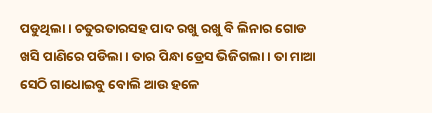ପଡୁଥିଲା । ଚତୁରତାରସହ ପାଦ ରଖୁ ରଖୁ ବି ଲିନାର ଗୋଡ ଖସି ପାଣିରେ ପଡିଲା । ତାର ପିନ୍ଧା ଡ୍ରେସ ଭିଜିଗଲା । ତା ମାଆ ସେଠି ଗାଧୋଇବୁ ବୋଲି ଆଉ ହଳେ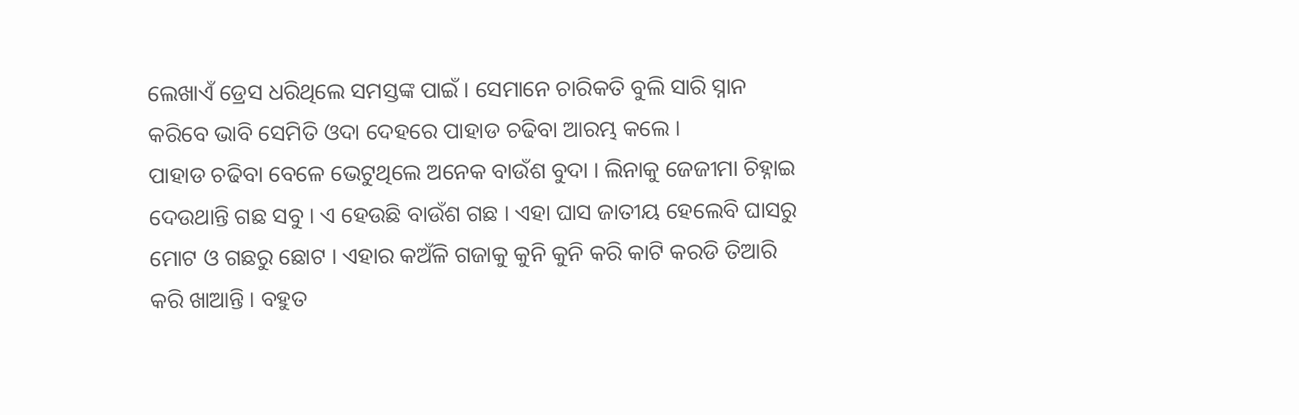ଲେଖାଏଁ ଡ୍ରେସ ଧରିଥିଲେ ସମସ୍ତଙ୍କ ପାଇଁ । ସେମାନେ ଚାରିକତି ବୁଲି ସାରି ସ୍ନାନ କରିବେ ଭାବି ସେମିତି ଓଦା ଦେହରେ ପାହାଡ ଚଢିବା ଆରମ୍ଭ କଲେ ।
ପାହାଡ ଚଢିବା ବେଳେ ଭେଟୁଥିଲେ ଅନେକ ବାଉଁଶ ବୁଦା । ଲିନାକୁ ଜେଜୀମା ଚିହ୍ନାଇ ଦେଉଥାନ୍ତି ଗଛ ସବୁ । ଏ ହେଉଛି ବାଉଁଶ ଗଛ । ଏହା ଘାସ ଜାତୀୟ ହେଲେବି ଘାସରୁ ମୋଟ ଓ ଗଛରୁ ଛୋଟ । ଏହାର କଅଁଳି ଗଜାକୁ କୁନି କୁନି କରି କାଟି କରଡି ତିଆରି କରି ଖାଆନ୍ତି । ବହୁତ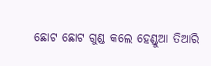ଛୋଟ ଛୋଟ ଗୁଣ୍ଡ କଲେ ହେଣ୍ଡୁଆ ତିଆରି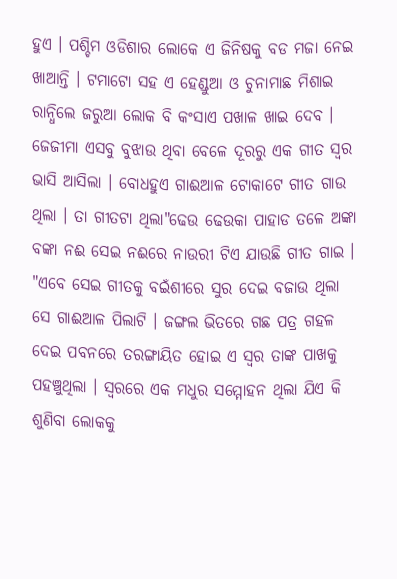ହୁଏ । ପଶ୍ଚିମ ଓଡିଶାର ଲୋକେ ଏ ଜିନିଷକୁ ବଡ ମଜା ନେଇ ଖାଆନ୍ତି । ଟମାଟୋ ସହ ଏ ହେଣ୍ଡୁଆ ଓ ଚୁନାମାଛ ମିଶାଇ ରାନ୍ଧିଲେ ଜରୁଆ ଲୋକ ବି କଂସାଏ ପଖାଳ ଖାଇ ଦେବ । ଜେଜୀମା ଏସବୁ ବୁଝାଉ ଥିବା ବେଳେ ଦୂରରୁ ଏକ ଗୀତ ସ୍ୱର ଭାସି ଆସିଲା । ବୋଧହୁଏ ଗାଈଆଳ ଟୋକାଟେ ଗୀତ ଗାଉ ଥିଲା । ତା ଗୀତଟା ଥିଲା"ଢେଉ ଢେଉକା ପାହାଡ ତଳେ ଅଙ୍କା ବଙ୍କା ନଈ ସେଇ ନଈରେ ନାଉରୀ ଟିଏ ଯାଉଛି ଗୀତ ଗାଇ । "ଏବେ ସେଇ ଗୀତକୁ ବଇଁଶୀରେ ସୁର ଦେଇ ବଜାଉ ଥିଲା ସେ ଗାଈଆଳ ପିଲାଟି । ଜଙ୍ଗଲ ଭିତରେ ଗଛ ପତ୍ର ଗହଳ ଦେଇ ପବନରେ ତରଙ୍ଗାୟିତ ହୋଇ ଏ ସ୍ୱର ତାଙ୍କ ପାଖକୁ ପହଞ୍ଚୁଥିଲା । ସ୍ୱରରେ ଏକ ମଧୁର ସମ୍ମୋହନ ଥିଲା ଯିଏ କି ଶୁଣିବା ଲୋକକୁ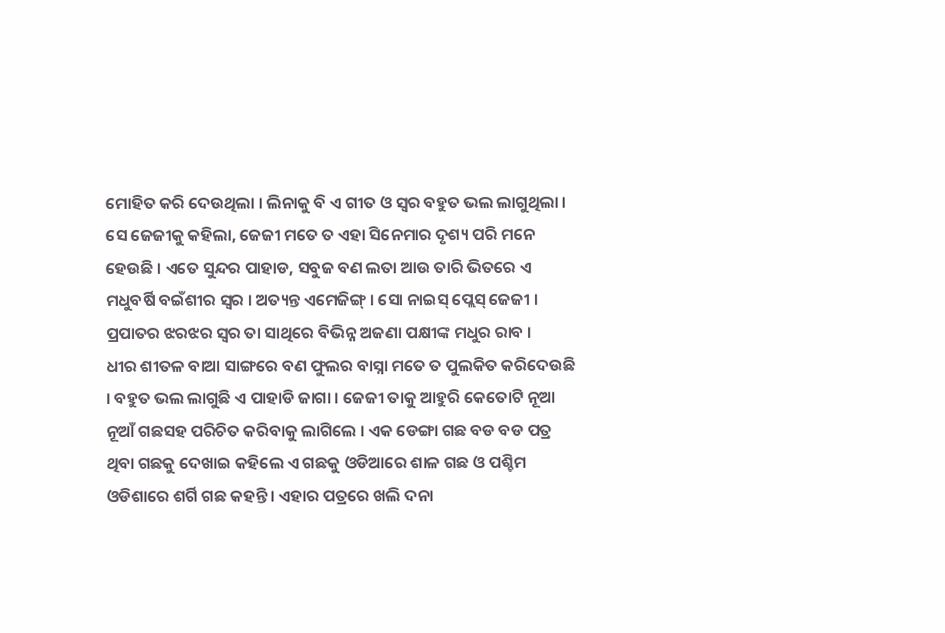ମୋହିତ କରି ଦେଉଥିଲା । ଲିନାକୁ ବି ଏ ଗୀତ ଓ ସ୍ୱର ବହୁତ ଭଲ ଲାଗୁଥିଲା । ସେ ଜେଜୀକୁ କହିଲା, ଜେଜୀ ମତେ ତ ଏହା ସିନେମାର ଦୃଶ୍ୟ ପରି ମନେ ହେଉଛି । ଏତେ ସୁନ୍ଦର ପାହାଡ, ସବୁଜ ବଣ ଲତା ଆଉ ତାରି ଭିତରେ ଏ ମଧୁବର୍ଷି ବଇଁଶୀର ସ୍ୱର । ଅତ୍ୟନ୍ତ ଏମେଜିଙ୍ଗ୍ । ସୋ ନାଇସ୍ ପ୍ଲେସ୍ ଜେଜୀ । ପ୍ରପାତର ଝରଝର ସ୍ୱର ତା ସାଥିରେ ବିଭିନ୍ନ ଅଜଣା ପକ୍ଷୀଙ୍କ ମଧୁର ରାବ ।
ଧୀର ଶୀତଳ ବାଆ ସାଙ୍ଗରେ ବଣ ଫୁଲର ବାସ୍ନା ମତେ ତ ପୁଲକିତ କରିଦେଉଛି । ବହୁତ ଭଲ ଲାଗୁଛି ଏ ପାହାଡି ଜାଗା । ଜେଜୀ ତାକୁ ଆହୁରି କେତୋଟି ନୂଆ ନୂଆଁ ଗଛସହ ପରିଚିତ କରିବାକୁ ଲାଗିଲେ । ଏକ ଡେଙ୍ଗା ଗଛ ବଡ ବଡ ପତ୍ର ଥିବା ଗଛକୁ ଦେଖାଇ କହିଲେ ଏ ଗଛକୁ ଓଡିଆରେ ଶାଳ ଗଛ ଓ ପଶ୍ଚିମ
ଓଡିଶାରେ ଶର୍ଗି ଗଛ କହନ୍ତି । ଏହାର ପତ୍ରରେ ଖଲି ଦନା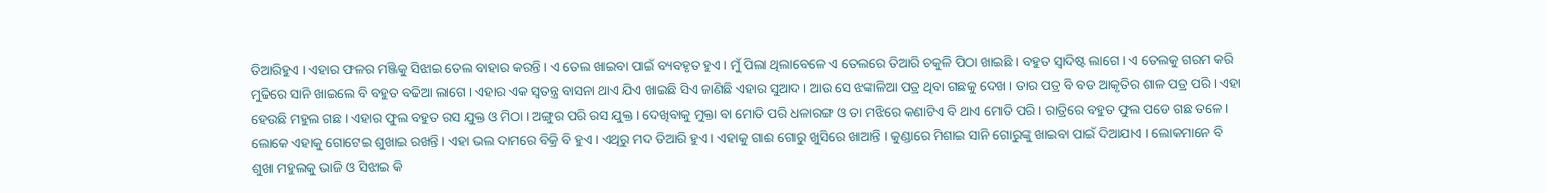ତିଆରିହୁଏ । ଏହାର ଫଳର ମଞ୍ଜିକୁ ସିଝାଇ ତେଲ ବାହାର କରନ୍ତି । ଏ ତେଲ ଖାଇବା ପାଇଁ ବ୍ୟବହୃତ ହୁଏ । ମୁଁ ପିଲା ଥିଲାବେଳେ ଏ ତେଲରେ ତିଆରି ଚକୁଳି ପିଠା ଖାଇଛି । ବହୁତ ସ୍ୱାଦିଷ୍ଟ ଲାଗେ । ଏ ତେଲକୁ ଗରମ କରି ମୁଢିରେ ସାନି ଖାଇଲେ ବି ବହୁତ ବଢିଆ ଲାଗେ । ଏହାର ଏକ ସ୍ୱତନ୍ତ୍ର ବାସନା ଥାଏ ଯିଏ ଖାଇଛି ସିଏ ଜାଣିଛି ଏହାର ସୁଆଦ । ଆଉ ସେ ଝଙ୍କାଳିଆ ପତ୍ର ଥିବା ଗଛକୁ ଦେଖ । ତାର ପତ୍ର ବି ବଡ ଆକୃତିର ଶାଳ ପତ୍ର ପରି । ଏହା ହେଉଛି ମହୁଲ ଗଛ । ଏହାର ଫୁଲ ବହୁତ ରସ ଯୁକ୍ତ ଓ ମିଠା । ଅଙ୍ଗୁର ପରି ରସ ଯୁକ୍ତ । ଦେଖିବାକୁ ମୁକ୍ତା ବା ମୋତି ପରି ଧଳାରଙ୍ଗ ଓ ତା ମଝିରେ କଣାଟିଏ ବି ଥାଏ ମୋତି ପରି । ରାତ୍ରିରେ ବହୁତ ଫୁଲ ପଡେ ଗଛ ତଳେ । ଲୋକେ ଏହାକୁ ଗୋଟେଇ ଶୁଖାଇ ରଖନ୍ତି । ଏହା ଭଲ ଦାମରେ ବିକ୍ରି ବି ହୁଏ । ଏଥିରୁ ମଦ ତିଆରି ହୁଏ । ଏହାକୁ ଗାଈ ଗୋରୁ ଖୁସିରେ ଖାଆନ୍ତି । କୁଣ୍ଡାରେ ମିଶାଇ ସାନି ଗୋରୁଙ୍କୁ ଖାଇବା ପାଇଁ ଦିଆଯାଏ । ଲୋକମାନେ ବି ଶୁଖା ମହୁଲକୁ ଭାଜି ଓ ସିଝାଇ କି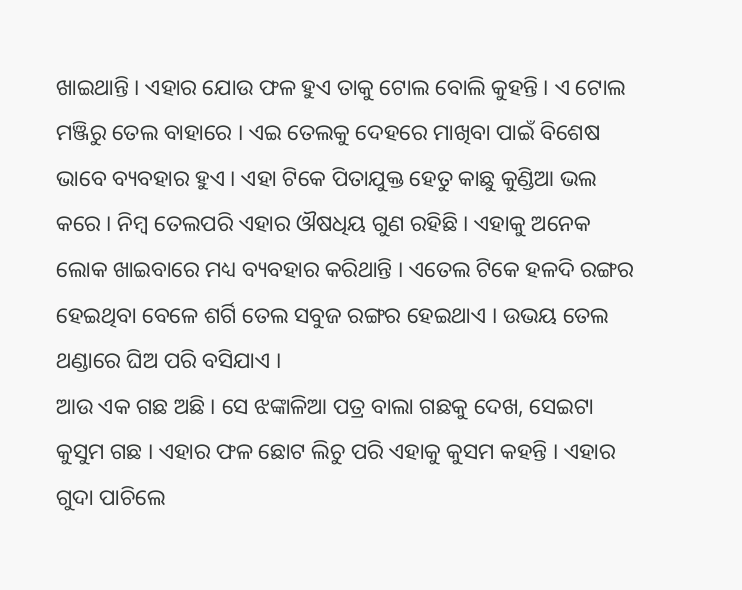ଖାଇଥାନ୍ତି । ଏହାର ଯୋଉ ଫଳ ହୁଏ ତାକୁ ଟୋଲ ବୋଲି କୁହନ୍ତି । ଏ ଟୋଲ ମଞ୍ଜିରୁ ତେଲ ବାହାରେ । ଏଇ ତେଲକୁ ଦେହରେ ମାଖିବା ପାଇଁ ବିଶେଷ ଭାବେ ବ୍ୟବହାର ହୁଏ । ଏହା ଟିକେ ପିତାଯୁକ୍ତ ହେତୁ କାଛୁ କୁଣ୍ଡିଆ ଭଲ କରେ । ନିମ୍ବ ତେଲପରି ଏହାର ଔଷଧିୟ ଗୁଣ ରହିଛି । ଏହାକୁ ଅନେକ ଲୋକ ଖାଇବାରେ ମଧ୍ୟ ବ୍ୟବହାର କରିଥାନ୍ତି । ଏତେଲ ଟିକେ ହଳଦି ରଙ୍ଗର ହେଇଥିବା ବେଳେ ଶର୍ଗି ତେଲ ସବୁଜ ରଙ୍ଗର ହେଇଥାଏ । ଉଭୟ ତେଲ ଥଣ୍ଡାରେ ଘିଅ ପରି ବସିଯାଏ ।
ଆଉ ଏକ ଗଛ ଅଛି । ସେ ଝଙ୍କାଳିଆ ପତ୍ର ବାଲା ଗଛକୁ ଦେଖ, ସେଇଟା କୁସୁମ ଗଛ । ଏହାର ଫଳ ଛୋଟ ଲିଚୁ ପରି ଏହାକୁ କୁସମ କହନ୍ତି । ଏହାର ଗୁଦା ପାଚିଲେ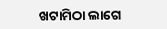ଖଟାମିଠା ଲାଗେ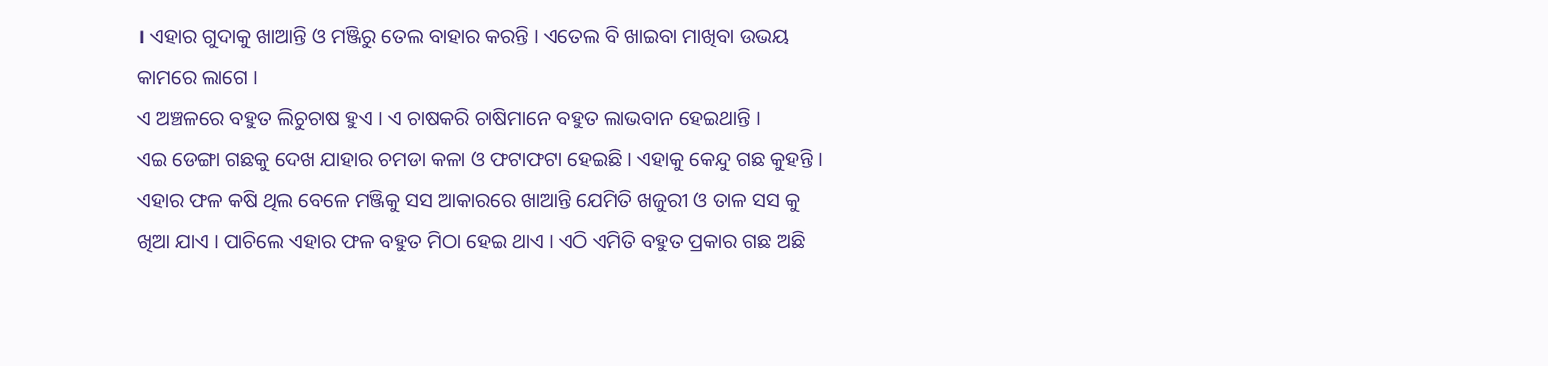। ଏହାର ଗୁଦାକୁ ଖାଆନ୍ତି ଓ ମଞ୍ଜିରୁ ତେଲ ବାହାର କରନ୍ତି । ଏତେଲ ବି ଖାଇବା ମାଖିବା ଉଭୟ କାମରେ ଲାଗେ ।
ଏ ଅଞ୍ଚଳରେ ବହୁତ ଲିଚୁଚାଷ ହୁଏ । ଏ ଚାଷକରି ଚାଷିମାନେ ବହୁତ ଲାଭବାନ ହେଇଥାନ୍ତି ।
ଏଇ ଡେଙ୍ଗା ଗଛକୁ ଦେଖ ଯାହାର ଚମଡା କଳା ଓ ଫଟାଫଟା ହେଇଛି । ଏହାକୁ କେନ୍ଦୁ ଗଛ କୁହନ୍ତି । ଏହାର ଫଳ କଷି ଥିଲ ବେଳେ ମଞ୍ଜିକୁ ସସ ଆକାରରେ ଖାଆନ୍ତି ଯେମିତି ଖଜୁରୀ ଓ ତାଳ ସସ କୁ ଖିଆ ଯାଏ । ପାଚିଲେ ଏହାର ଫଳ ବହୁତ ମିଠା ହେଇ ଥାଏ । ଏଠି ଏମିତି ବହୁତ ପ୍ରକାର ଗଛ ଅଛି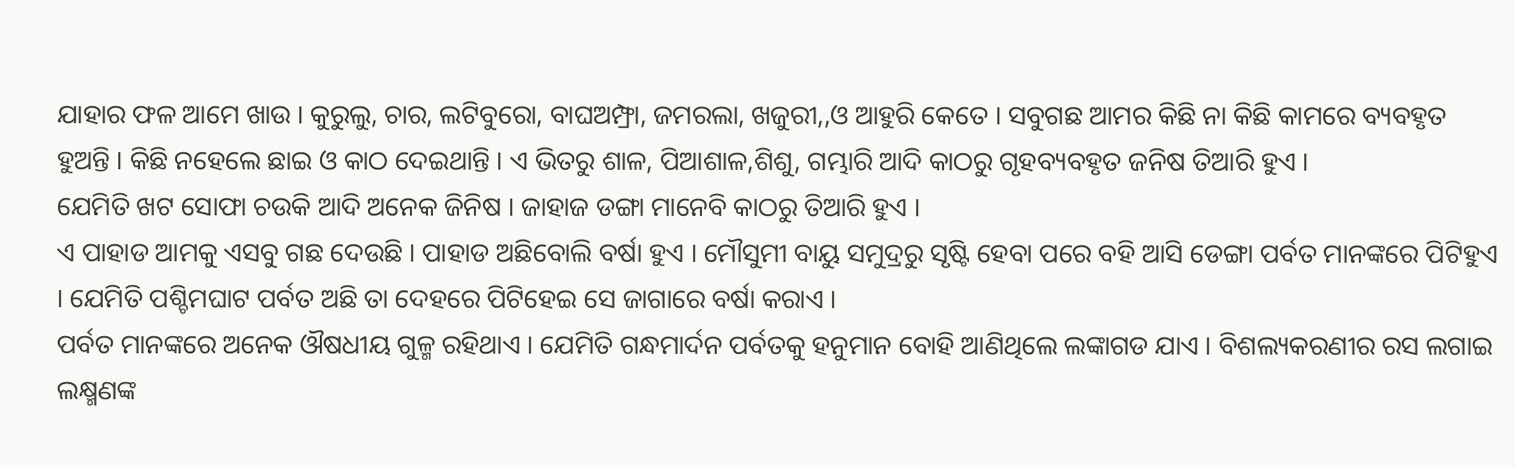ଯାହାର ଫଳ ଆମେ ଖାଉ । କୁରୁଲୁ, ଚାର, ଲଟିବୁରୋ, ବାଘଅମ୍ଫ୍ରା, ଜମରଲା, ଖଜୁରୀ,,ଓ ଆହୁରି କେତେ । ସବୁଗଛ ଆମର କିଛି ନା କିଛି କାମରେ ବ୍ୟବହୃତ ହୁଅନ୍ତି । କିଛି ନହେଲେ ଛାଇ ଓ କାଠ ଦେଇଥାନ୍ତି । ଏ ଭିତରୁ ଶାଳ, ପିଆଶାଳ,ଶିଶୁ, ଗମ୍ଭାରି ଆଦି କାଠରୁ ଗୃହବ୍ୟବହୃତ ଜନିଷ ତିଆରି ହୁଏ ।
ଯେମିତି ଖଟ ସୋଫା ଚଉକି ଆଦି ଅନେକ ଜିନିଷ । ଜାହାଜ ଡଙ୍ଗା ମାନେବି କାଠରୁ ତିଆରି ହୁଏ ।
ଏ ପାହାଡ ଆମକୁ ଏସବୁ ଗଛ ଦେଉଛି । ପାହାଡ ଅଛିବୋଲି ବର୍ଷା ହୁଏ । ମୌସୁମୀ ବାୟୁ ସମୁଦ୍ରରୁ ସୃଷ୍ଟି ହେବା ପରେ ବହି ଆସି ଡେଙ୍ଗା ପର୍ବତ ମାନଙ୍କରେ ପିଟିହୁଏ । ଯେମିତି ପଶ୍ଚିମଘାଟ ପର୍ବତ ଅଛି ତା ଦେହରେ ପିଟିହେଇ ସେ ଜାଗାରେ ବର୍ଷା କରାଏ ।
ପର୍ବତ ମାନଙ୍କରେ ଅନେକ ଔଷଧୀୟ ଗୁଳ୍ମ ରହିଥାଏ । ଯେମିତି ଗନ୍ଧମାର୍ଦନ ପର୍ବତକୁ ହନୁମାନ ବୋହି ଆଣିଥିଲେ ଲଙ୍କାଗଡ ଯାଏ । ବିଶଲ୍ୟକରଣୀର ରସ ଲଗାଇ ଲକ୍ଷ୍ମଣଙ୍କ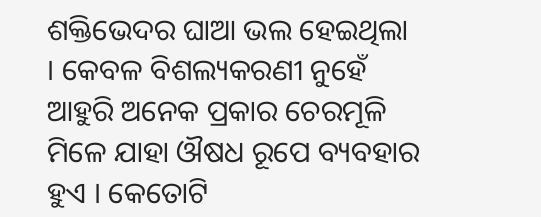ଶକ୍ତିଭେଦର ଘାଆ ଭଲ ହେଇଥିଲା । କେବଳ ବିଶଲ୍ୟକରଣୀ ନୁହେଁ ଆହୁରି ଅନେକ ପ୍ରକାର ଚେରମୂଳି ମିଳେ ଯାହା ଔଷଧ ରୂପେ ବ୍ୟବହାର ହୁଏ । କେତୋଟି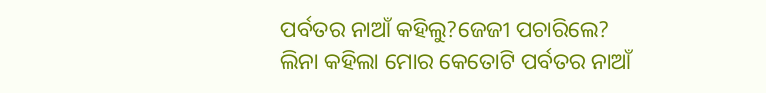ପର୍ବତର ନାଆଁ କହିଲୁ?ଜେଜୀ ପଚାରିଲେ?
ଲିନା କହିଲା ମୋର କେତୋଟି ପର୍ବତର ନାଆଁ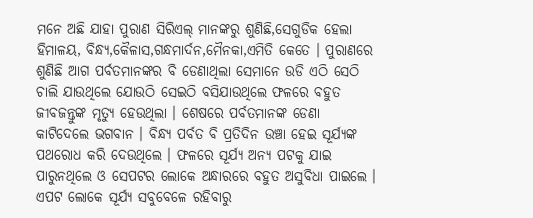ମନେ ଅଛି ଯାହା ପୁରାଣ ସିରିଏଲ୍ ମାନଙ୍କରୁ ଶୁଣିଛି,ସେଗୁଡିକ ହେଲା ହିମାଳୟ, ବିନ୍ଧ୍ୟ,କୈଳାସ,ଗନ୍ଧମାର୍ଦନ,ମୈନକା,ଏମିତି କେତେ । ପୁରାଣରେ ଶୁଣିଛି ଆଗ ପର୍ବତମାନଙ୍କର ବି ଡେଣାଥିଲା ସେମାନେ ଉଡି ଏଠି ସେଠି ଚାଲି ଯାଉଥିଲେ ଯୋଉଠି ସେଇଠି ବସିଯାଉଥିଲେ ଫଳରେ ବହୁତ ଜୀବଜନ୍ତୁଙ୍କ ମୃତ୍ୟୁ ହେଉଥିଲା । ଶେଷରେ ପର୍ବତମାନଙ୍କ ଡେଣା କାଟିଦେଲେ ଭଗବାନ । ବିନ୍ଧ୍ୟ ପର୍ବତ ବି ପ୍ରତିଦିନ ଉଞ୍ଚା ହେଇ ସୂର୍ଯ୍ୟଙ୍କ ପଥରୋଧ କରି ଦେଉଥିଲେ । ଫଳରେ ସୂର୍ଯ୍ୟ ଅନ୍ୟ ପଟକୁ ଯାଇ ପାରୁନଥିଲେ ଓ ସେପଟର ଲୋକେ ଅନ୍ଧାରରେ ବହୁତ ଅସୁବିଧା ପାଇଲେ । ଏପଟ ଲୋକେ ସୂର୍ଯ୍ୟ ସବୁବେଳେ ରହିବାରୁ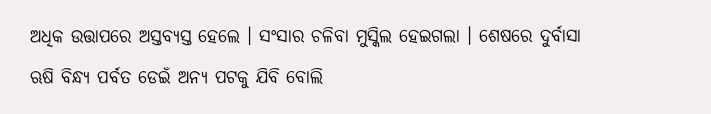ଅଧିକ ଉତ୍ତାପରେ ଅସ୍ତବ୍ୟସ୍ତ ହେଲେ । ସଂସାର ଚଳିବା ମୁସ୍କିଲ ହେଇଗଲା । ଶେଷରେ ଦୁର୍ବାସା ଋଷି ବିନ୍ଧ୍ୟ ପର୍ବତ ଡେଇଁ ଅନ୍ୟ ପଟକୁ ଯିବି ବୋଲି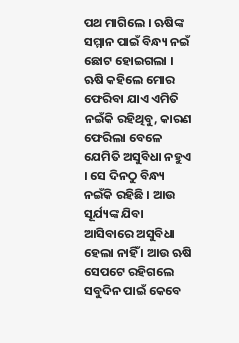ପଥ ମାଗିଲେ । ଋଷିଙ୍କ ସମ୍ମାନ ପାଇଁ ବିନ୍ଧ୍ୟ ନଇଁ ଛୋଟ ହୋଇଗଲା । ଋଷି କହିଲେ ମୋର ଫେରିବା ଯାଏ ଏମିତି ନଇଁକି ରହିଥିବୁ, କାରଣ ଫେରିଲା ବେଳେ ଯେମିତି ଅସୁବିଧା ନହୁଏ । ସେ ଦିନଠୁ ବିନ୍ଧ୍ୟ ନଇଁକି ରହିଛି । ଆଉ ସୂର୍ଯ୍ୟଙ୍କ ଯିବା ଆସିବାରେ ଅସୁବିଧା ହେଲା ନାହିଁ । ଆଉ ଋଷି ସେପଟେ ରହିଗଲେ ସବୁଦିନ ପାଇଁ କେବେ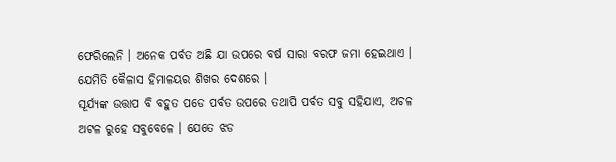ଫେରିଲେନି । ଅନେକ ପର୍ବତ ଅଛି ଯା ଉପରେ ବର୍ଷ ସାରା ବରଫ ଜମା ହେଇଥାଏ । ଯେମିତି କୈଳାସ ହିମାଳୟର ଶିଖର ଦେଶରେ ।
ସୂର୍ଯ୍ୟଙ୍କ ଉତ୍ତାପ ବି ବହୁତ ପଡେ ପର୍ବତ ଉପରେ ତଥାପି ପର୍ବତ ସବୁ ସହିଯାଏ, ଅଚଳ ଅଟଳ ରୁହେ ସବୁବେଳେ । ଯେତେ ଝଡ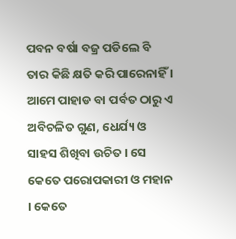ପବନ ବର୍ଷା ବଜ୍ର ପଡିଲେ ବି ତାର କିଛି କ୍ଷତି କରି ପାରେନାହିଁ । ଆମେ ପାହାଡ ବା ପର୍ବତ ଠାରୁ ଏ ଅବିଚଳିତ ଗୁଣ, ଧେର୍ଯ୍ୟ ଓ ସାହସ ଶିଖିବା ଉଚିତ । ସେ କେତେ ପରୋପକାରୀ ଓ ମହାନ । କେତେ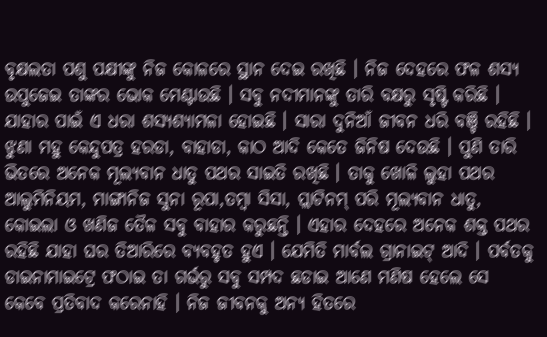ବୃକ୍ଷଲତା ପଶୁ ପକ୍ଷୀଙ୍କୁ ନିଜ କୋଳରେ ସ୍ଥାନ ଦେଇ ରଖିଛି । ନିଜ ଦେହରେ ଫଳ ଶସ୍ୟ ଉପୁଜେଇ ତାଙ୍କର ଭୋକ ମେଣ୍ଟାଉଛି । ସବୁ ନଦୀମାନଙ୍କୁ ତାରି ବକ୍ଷରୁ ସୃଷ୍ଟି କରିଛି । ଯାହାର ପାଇଁ ଏ ଧରା ଶସ୍ୟଶ୍ୟାମଳା ହୋଇଛି । ସାରା ଦୁନିଆଁ ଜୀବନ ଧରି ବଞ୍ଚି ରହିଛି । ଝୁଣା ମହୁ କେନ୍ଦୁପତ୍ର ହରଡା, ବାହାଡା, କାଠ ଆଦି କେତେ ଜିନିଷ ଦେଉଛି । ପୁଣି ତାରି ଭିତରେ ଅନେକ ମୂଲ୍ୟବାନ ଧାତୁ ପଥର ସାଇତି ରଖିଛି । ତାକୁ ଖୋଳି ଲୁହା ପଥର ଆଲୁମିନିୟମ, ମାଙ୍ଗାନିଜ ସୁନା ରୂପା,ତମ୍ବା ସିସା, ପ୍ଲାଟିନମ୍ ପରି ମୂଲ୍ୟବାନ ଧାତୁ, କୋଇଲା ଓ ଖଣିଜ ତୈଳ ସବୁ ବାହାର କରୁଛନ୍ତି । ଏହାର ଦେହରେ ଅନେକ ଶକ୍ତ ପଥର ରହିଛି ଯାହା ଘର ତିଆରିରେ ବ୍ୟବହୃତ ହୁଏ । ଯେମିତି ମାର୍ବଲ ଗ୍ରାନାଇଟ୍ ଆଦି । ପର୍ବତକୁ ଡାଇନାମାଇଟ୍ରେ ଫଠାଇ ତା ଗର୍ଭରୁ ସବୁ ସମ୍ପଦ ଛଡାଇ ଆଣେ ମଣିଷ ହେଲେ ସେ କେବେ ପ୍ରତିବାଦ କରେନାହି । ନିଜ ଜୀବନକୁ ଅନ୍ୟ ହିତରେ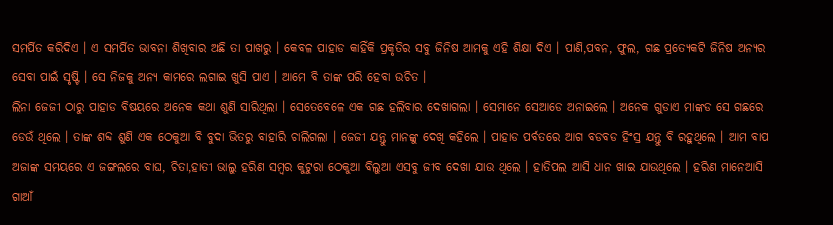ସମର୍ପିତ କରିଦିଏ । ଏ ସମର୍ପିତ ଭାବନା ଶିଖିବାର ଅଛି ତା ପାଖରୁ । କେବଳ ପାହାଡ କାହିଁକି ପ୍ରକୃତିର ସବୁ ଜିନିଷ ଆମକୁ ଏହି ଶିକ୍ଷା ଦିଏ । ପାଣି,ପବନ, ଫୁଲ, ଗଛ ପ୍ରତ୍ୟେକଟି ଜିନିଷ ଅନ୍ୟର ସେବା ପାଇଁ ସୃଷ୍ଟି । ସେ ନିଜକୁ ଅନ୍ୟ କାମରେ ଲଗାଇ ଖୁସି ପାଏ । ଆମେ ବି ତାଙ୍କ ପରି ହେବା ଉଚିତ ।
ଲିନା ଜେଜୀ ଠାରୁ ପାହାଡ ବିଷୟରେ ଅନେକ କଥା ଶୁଣି ସାରିଥିଲା । ସେତେବେଳେ ଏକ ଗଛ ହଲିବାର ଦେଖାଗଲା । ସେମାନେ ସେଆଡେ ଅନାଇଲେ । ଅନେକ ଗୁଡାଏ ମାଙ୍କଡ ସେ ଗଛରେ ଡେଉଁ ଥିଲେ । ତାଙ୍କ ଶବ୍ଦ ଶୁଣି ଏକ ଠେକୁଆ ବି ବୁଦା ଭିତରୁ ବାହାରି ଚାଲିଗଲା । ଜେଜୀ ଯନ୍ତୁ ମାନଙ୍କୁ ଦେଖି କହିଲେ । ପାହାଡ ପର୍ବତରେ ଆଗ ବଡବଡ ହିଂସ୍ର ଯନ୍ତୁ ବି ରହୁଥିଲେ । ଆମ ବାପ ଅଜାଙ୍କ ସମୟରେ ଏ ଜଙ୍ଗଲରେ ବାଘ, ଚିତା,ହାତୀ ଭାଲୁ ହରିଣ ସମ୍ବର କୁଟୁରା ଠେକୁଆ ବିଲୁଆ ଏସବୁ ଜୀବ ଦେଖା ଯାଉ ଥିଲେ । ହାତିପଲ ଆସି ଧାନ ଖାଇ ଯାଉଥିଲେ । ହରିଣ ମାନେଆସି ଗାଆଁ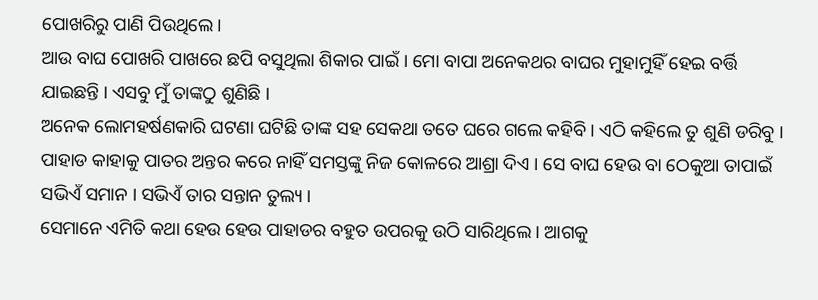ପୋଖରିରୁ ପାଣି ପିଉଥିଲେ ।
ଆଉ ବାଘ ପୋଖରି ପାଖରେ ଛପି ବସୁଥିଲା ଶିକାର ପାଇଁ । ମୋ ବାପା ଅନେକଥର ବାଘର ମୁହାମୁହିଁ ହେଇ ବର୍ତ୍ତି ଯାଇଛନ୍ତି । ଏସବୁ ମୁଁ ତାଙ୍କଠୁ ଶୁଣିଛି ।
ଅନେକ ଲୋମହର୍ଷଣକାରି ଘଟଣା ଘଟିଛି ତାଙ୍କ ସହ ସେକଥା ତତେ ଘରେ ଗଲେ କହିବି । ଏଠି କହିଲେ ତୁ ଶୁଣି ଡରିବୁ । ପାହାଡ କାହାକୁ ପାତର ଅନ୍ତର କରେ ନାହିଁ ସମସ୍ତଙ୍କୁ ନିଜ କୋଳରେ ଆଶ୍ରା ଦିଏ । ସେ ବାଘ ହେଉ ବା ଠେକୁଆ ତାପାଇଁ ସଭିଏଁ ସମାନ । ସଭିଏଁ ତାର ସନ୍ତାନ ତୁଲ୍ୟ ।
ସେମାନେ ଏମିତି କଥା ହେଉ ହେଉ ପାହାଡର ବହୁତ ଉପରକୁ ଉଠି ସାରିଥିଲେ । ଆଗକୁ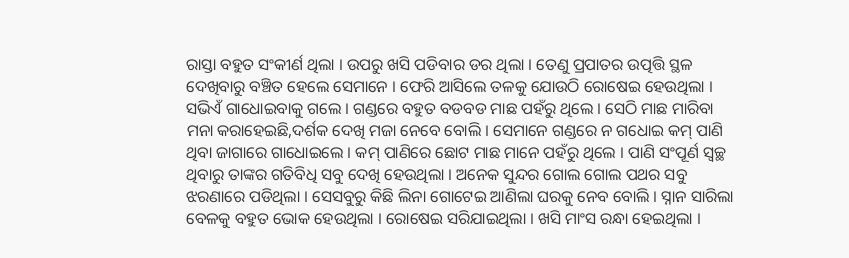ରାସ୍ତା ବହୁତ ସଂକୀର୍ଣ ଥିଲା । ଉପରୁ ଖସି ପଡିବାର ଡର ଥିଲା । ତେଣୁ ପ୍ରପାତର ଉତ୍ପତ୍ତି ସ୍ଥଳ ଦେଖିବାରୁ ବଞ୍ଚିତ ହେଲେ ସେମାନେ । ଫେରି ଆସିଲେ ତଳକୁ ଯୋଉଠି ରୋଷେଇ ହେଉଥିଲା । ସଭିଏଁ ଗାଧୋଇବାକୁ ଗଲେ । ଗଣ୍ଡରେ ବହୁତ ବଡବଡ ମାଛ ପହଁରୁ ଥିଲେ । ସେଠି ମାଛ ମାରିବା ମନା କରାହେଇଛି,ଦର୍ଶକ ଦେଖି ମଜା ନେବେ ବୋଲି । ସେମାନେ ଗଣ୍ଡରେ ନ ଗଧୋଇ କମ୍ ପାଣି ଥିବା ଜାଗାରେ ଗାଧୋଇଲେ । କମ୍ ପାଣିରେ ଛୋଟ ମାଛ ମାନେ ପହଁରୁ ଥିଲେ । ପାଣି ସଂପୂର୍ଣ ସ୍ୱଚ୍ଛ ଥିବାରୁ ତାଙ୍କର ଗତିବିଧି ସବୁ ଦେଖି ହେଉଥିଲା । ଅନେକ ସୁନ୍ଦର ଗୋଲ ଗୋଲ ପଥର ସବୁ ଝରଣାରେ ପଡିଥିଲା । ସେସବୁରୁ କିଛି ଲିନା ଗୋଟେଇ ଆଣିଲା ଘରକୁ ନେବ ବୋଲି । ସ୍ନାନ ସାରିଲା ବେଳକୁ ବହୁତ ଭୋକ ହେଉଥିଲା । ରୋଷେଇ ସରିଯାଇଥିଲା । ଖସି ମାଂସ ରନ୍ଧା ହେଇଥିଲା ।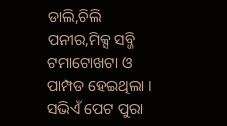ଡାଲି,ଚିଲି ପନୀର,ମିକ୍ସ ସବ୍ଜି ଟମାଟୋଖଟା ଓ ପାମ୍ପଡ ହେଇଥିଲା । ସଭିଏଁ ପେଟ ପୁରା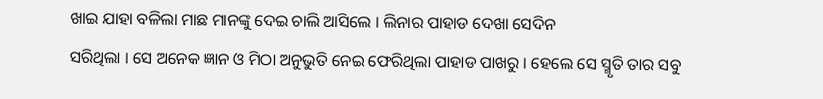ଖାଇ ଯାହା ବଳିଲା ମାଛ ମାନଙ୍କୁ ଦେଇ ଚାଲି ଆସିଲେ । ଲିନାର ପାହାଡ ଦେଖା ସେଦିନ
ସରିଥିଲା । ସେ ଅନେକ ଜ୍ଞାନ ଓ ମିଠା ଅନୁଭୁତି ନେଇ ଫେରିଥିଲା ପାହାଡ ପାଖରୁ । ହେଲେ ସେ ସ୍ମୃତି ତାର ସବୁ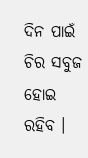ଦିନ ପାଇଁ ଚିର ସବୁଜ ହୋଇ ରହିବ ।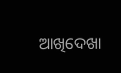ଆଖିଦେଖା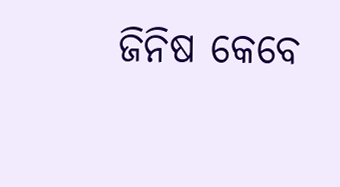ଜିନିଷ କେବେ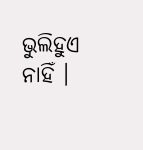ଭୁଲିହୁଏ ନାହିଁ ।